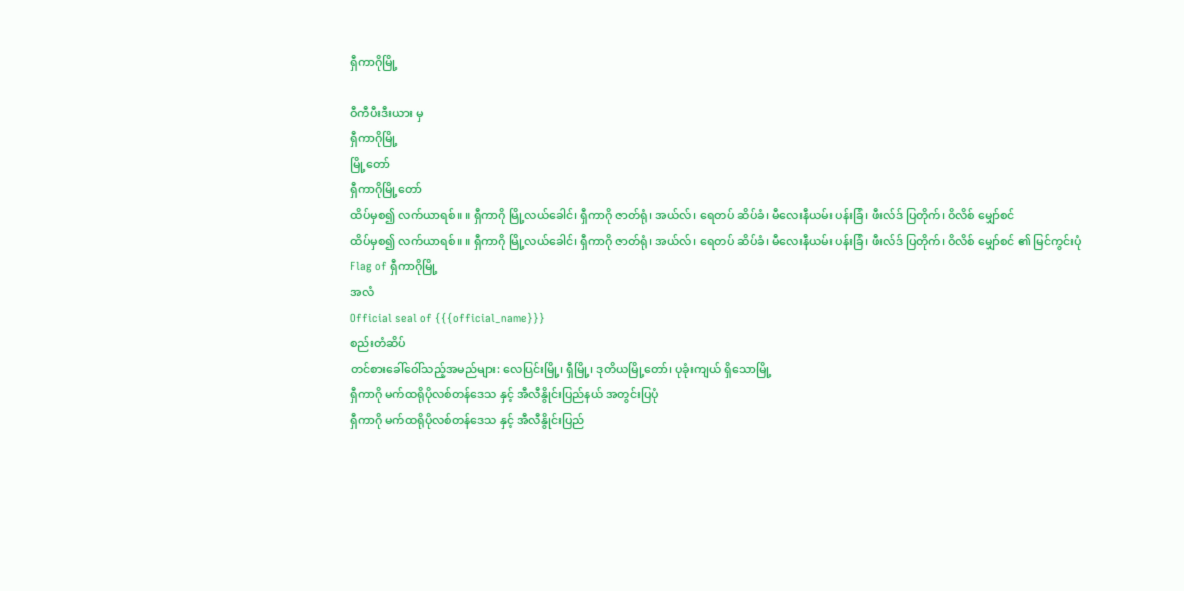ရှီကာဂိုမြို့

ဝီကီပီးဒီးယား မှ
ရှီကာဂိုမြို့
မြို့တော်
ရှီကာဂိုမြို့တော်
ထိပ်မှစ၍ လက်ယာရစ်။ ။ ရှီကာဂို မြို့လယ်ခေါင်၊ ရှီကာဂို ဇာတ်ရုံ၊ အယ်လ်၊ ရေတပ် ဆိပ်ခံ၊ မီလေးနီယမ်း ပန်းခြံ၊ ဖီးလ်ဒ် ပြတိုက်၊ ဝိလိစ် မျှော်စင်
ထိပ်မှစ၍ လက်ယာရစ်။ ။ ရှီကာဂို မြို့လယ်ခေါင်၊ ရှီကာဂို ဇာတ်ရုံ၊ အယ်လ်၊ ရေတပ် ဆိပ်ခံ၊ မီလေးနီယမ်း ပန်းခြံ၊ ဖီးလ်ဒ် ပြတိုက်၊ ဝိလိစ် မျှော်စင် ၏ မြင်ကွင်းပုံ
Flag of ရှီကာဂိုမြို့
အလံ
Official seal of {{{official_name}}}
စည်းတံဆိပ်
တင်စားခေါ်ဝေါ်သည့်အမည်များ: လေပြင်းမြို့၊ ရှီမြို့၊ ဒုတိယမြို့တော်၊ ပုခုံးကျယ် ရှိသောမြို့
ရှီကာဂို မက်ထရိုပိုလစ်တန်ဒေသ နှင့် အီလီနွိုင်းပြည်နယ် အတွင်းပြပုံ
ရှီကာဂို မက်ထရိုပိုလစ်တန်ဒေသ နှင့် အီလီနွိုင်းပြည်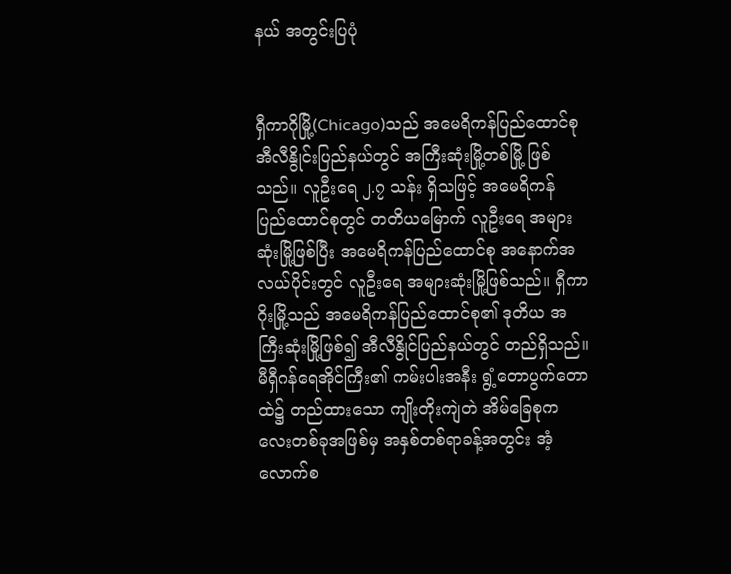နယ် အတွင်းပြပုံ


ရှီကာဂိုမြို့(Chicago)သည် အမေရိကန်ပြည်ထောင်စုအီလီနွိုင်းပြည်နယ်တွင် အကြီးဆုံးမြို့တစ်မြို့ ဖြစ်သည်။ လူဦးရေ ၂.၇ သန်း ရှိသဖြင့် အမေရိကန် ပြည်ထောင်စုတွင် တတိယမြောက် လူဦးရေ အများဆုံးမြို့ဖြစ်ပြီး အမေရိကန်ပြည်ထောင်စု အနောက်အလယ်ပိုင်းတွင် လူဦးရေ အများဆုံးမြို့ဖြစ်သည်။ ရှီကာဂိုးမြို့သည် အမေရိကန်ပြည်ထောင်စု၏ ဒုတိယ အကြီးဆုံးမြို့ဖြစ်၍ အီလီနွိုင်ပြည်နယ်တွင် တည်ရှိသည်။ မီရှီဂန်ရေအိုင်ကြီး၏ ကမ်းပါးအနီး ရွံ့တောပွက်တောထဲ၌ တည်ထားသော ကျိုးတိုးကျဲတဲ အိမ်ခြေစုကလေးတစ်ခုအဖြစ်မှ အနှစ်တစ်ရာခန့်အတွင်း အံ့လောက်စ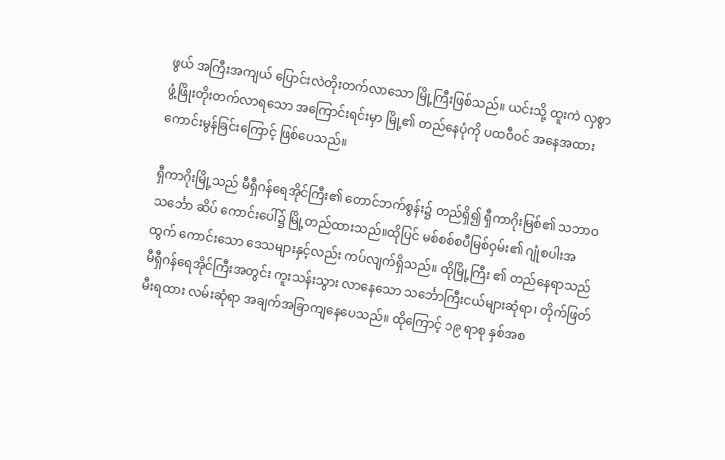ဖွယ် အကြီးအကျယ် ပြောင်းလဲတိုးတက်လာသော မြို့ကြီးဖြစ်သည်။ ယင်းသို့ ထူးကဲ လှစွာ ဖွံ့ဖြိုးတိုးတက်လာရသော အကြောင်းရင်းမှာ မြို့၏ တည်နေပုံကို ပထဝီဝင် အနေအထား ကောင်းမွန်ခြင်းကြောင့် ဖြစ်ပေသည်။

ရှီကာဂိုးမြို့သည် မီရှီဂန်ရေအိုင်ကြီး၏ တောင်ဘက်စွန်း၌ တည်ရှိ၍ ရှီကာဂိုးမြစ်၏ သဘာဝသင်္ဘော ဆိပ် ကောင်းပေါ်၌ မြို့တည်ထားသည်။ထိုပြင် မစ်စစ်စပီမြစ်ဝှမ်း၏ ဂျုံစပါးအထွက် ကောင်းသော ဒေသများနှင့်လည်း ကပ်လျက်ရှိသည်။ ထိုမြို့ကြီး ၏ တည်နေရာသည် မီရှီဂန်ရေအိုင်ကြီးအတွင်း ကူးသန်းသွား လာနေသော သင်္ဘောကြီးငယ်များဆုံရာ၊ တိုက်ဖြတ်မီးရထား လမ်းဆုံရာ အချက်အခြာကျနေပေသည်။ ထိုကြောင့် ၁၉ ရာစု နှစ်အစ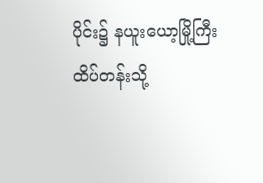ပိုင်း၌ နယူးယော့မြို့ကြီး ထိပ်တန်းသို့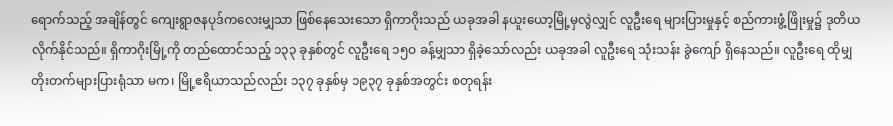ရောက်သည့် အချိန်တွင် ကျေးရွာဇနပုဒ်ကလေးမျှသာ ဖြစ်နေသေးသော ရှိကာဂိုးသည် ယခုအခါ နယူးယော့မြို့မှလွဲလျှင် လူဦးရေ များပြားမှုနှင့် စည်ကားဖွံ့ဖြိုးမှု၌ ဒုတိယလိုက်နိုင်သည်။ ရှိကာဂိုးမြို့ကို တည်ထောင်သည့် ၁၃၃ ခုနှစ်တွင် လူဦးရေ ၁၅ဝ ခန့်မျှသာ ရှိခဲ့သော်လည်း ယခုအခါ လူဦးရေ သုံးသန်း ခွဲကျော် ရှိနေသည်။ လူဦးရေ ထိုမျှ တိုးတက်များပြားရုံသာ မက၊ မြို့ဧရိယာသည်လည်း ၁၃၇ ခုနှစ်မှ ၁၉၃၇ ခုနှစ်အတွင်း စတုရန်း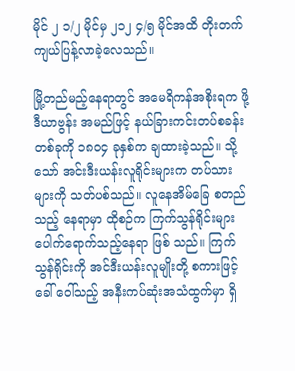မိုင် ၂ ၁/၂ မိုင်မှ ၂၁၂ ၄/၅ မိုင်အထိ တိုးတက် ကျယ်ပြန့်လာခဲ့လေသည်။

မြို့တည်မည့်နေရာတွင် အမေရိကန်အစိုးရက ဖို့ဒီယာဗွန်း အမည်ဖြင့် နယ်ခြားကင်းတပ်စခန်းတစ်ခုကို ၁၈ဝ၄ ခုနှစ်က ချထားခဲ့သည်။ သို့သော် အင်းဒီးယန်းလူရိုင်းများက တပ်သား များကို သတ်ပစ်သည်။ လူနေအိမ်ခြေ စတည်သည့် နေရာမှာ ထိုစဉ်က ကြက်သွန်ရိုင်းများ ပေါက်ရောက်သည့်နေရာ ဖြစ် သည်။ ကြက်သွန်ရိုင်းကို အင်ဒီးယန်းလူမျိုးတို့ စကားဖြင့် ခေါ် ဝေါ်သည့် အနီးကပ်ဆုံးအသံထွက်မှာ ရှိ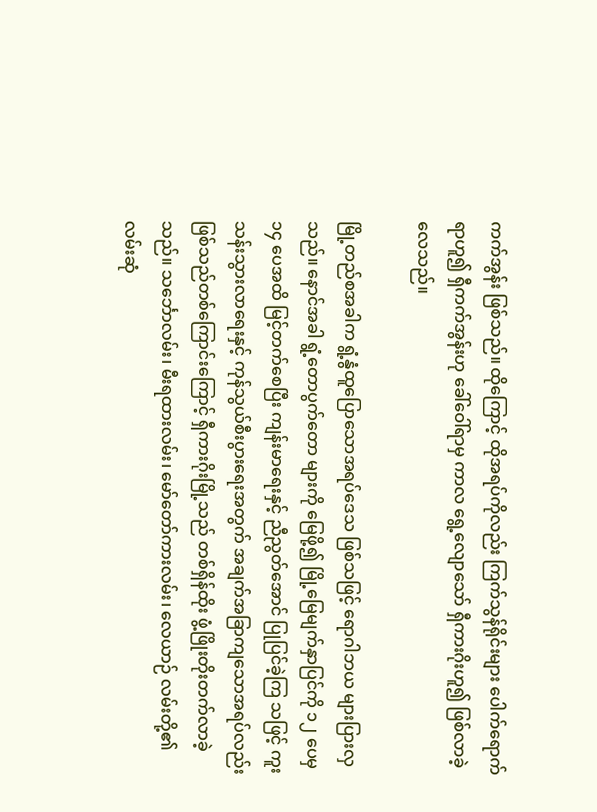ကက်အွန်း ဖြစ်သည်။ ထိုကြောင့် ထိုအရပ်ကိုလည်း ကြက်သွန်ရိုင်းများ ပေါက်ရောက် ရာဟူ၍ ရှီကက်အွန်းဟု ခေါ်ဝေါ်ရာမှ ကာလ ရွေ့လျောသော် ရှီကားဂိုးဟူ၍ ဖြစ်လာခဲ့လေသည်။

မြို့တည်စအခါက ရွံ့နွံထူပြောသောအရပ်ဒေသ ဖြစ်သဖြင့် ရောဂါဘယ များပြားလှသည်။ နောင်အခါ ရွံ့တောပွက်တော များကို မြေဖို့၍ မြို့မြေမျက်နှာပြင်ကို ၁၂ ပေမှ ၁၄ ပေအထိ မြင့်တက်စေပြီး ကျန်းမာရေးနှင့် ညီညွတ်အောင် ပြုပြင်ခဲ့ကြ သဖြင့် ကူးသန်းသွားလာရေးနှင့် ကုန်သွယ်စီးပွားရေးအတွက် အချက်အခြာကျသောအရပ်လည်း ဖြစ်သည်တစ်ကြောင်းကြောင့် ရှီကားဂိုးမြို့သည် တစ်ရှိန်ထိုး ဖွံ့ဖြိုးတိုးတက်လာခဲ့သည်။ သင်္ဘောလမ်း၊ မီးရထားလမ်း၊ မော်တော်ကားလမ်း၊ လေယာဉ် လမ်းတို့၏ လမ်းဆုံ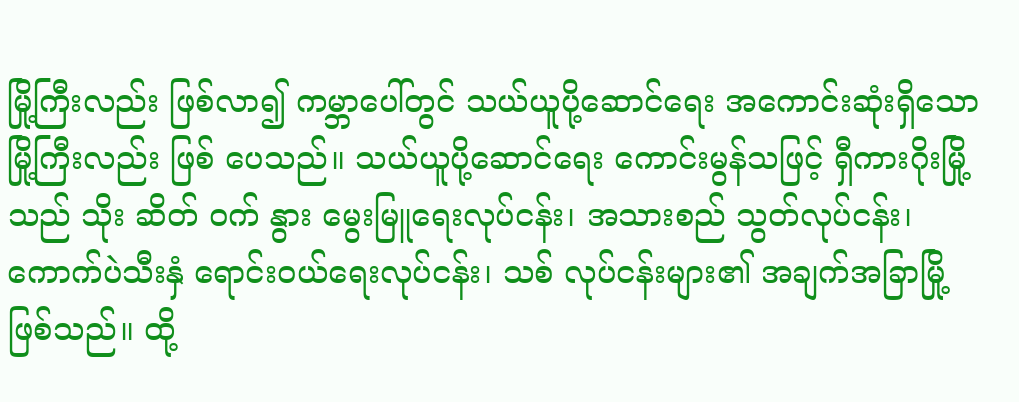မြို့ကြီးလည်း ဖြစ်လာ၍ ကမ္ဘာပေါ်တွင် သယ်ယူပို့ဆောင်ရေး အကောင်းဆုံးရှိသော မြို့ကြီးလည်း ဖြစ် ပေသည်။ သယ်ယူပို့ဆောင်ရေး ကောင်းမွန်သဖြင့် ရှီကားဂိုးမြို့ သည် သိုး ဆိတ် ဝက် နွား မွေးမြူရေးလုပ်ငန်း၊ အသားစည် သွတ်လုပ်ငန်း၊ ကောက်ပဲသီးနှံ ရောင်းဝယ်ရေးလုပ်ငန်း၊ သစ် လုပ်ငန်းများ၏ အချက်အခြာမြို့ ဖြစ်သည်။ ထို့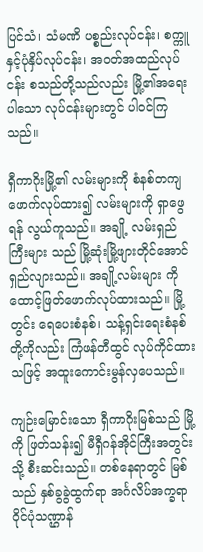ပြင်သံ၊ သံမဏိ ပစ္စည်းလုပ်ငန်း၊ စက္ကူနှင့်ပုံနှိပ်လုပ်ငန်း၊ အဝတ်အထည်လုပ်ငန်း စသည်တို့သည်လည်း မြို့၏အရေးပါသော လုပ်ငန်းများတွင် ပါဝင်ကြသည်။

ရှီကာဂိုးမြို့၏ လမ်းများကို စံနစ်တကျ ဖောက်လုပ်ထား၍ လမ်းများကို ရှာဖွေရန် လွယ်ကူသည်။ အချို့ လမ်းရှည်ကြီးများ သည် မြို့ဆုံးမြို့ဖျားတိုင်အောင် ရှည်လျားသည်။ အချို့လမ်းများ ကို ထောင့်ဖြတ်ဖောက်လုပ်ထားသည်။ မြို့တွင်း ရေပေးစံနစ်၊ သန့်ရှင်းရေးစံနစ်တို့ကိုလည်း ကြံဖန်တီထွင် လုပ်ကိုင်ထား သဖြင့် အထူးကောင်းမွန်လှပေသည်။

ကျဉ်းမြောင်းသော ရှီကာဂိုးမြစ်သည် မြို့ကို ဖြတ်သန်း၍ မီရှီဂန်အိုင်ကြီးအတွင်းသို့ စီးဆင်းသည်။ တစ်နေရာတွင် မြစ် သည် နှစ်ခွခွဲထွက်ရာ အင်္ဂလိပ်အက္ခရာဝိုင်ပုံသဏ္ဌာန်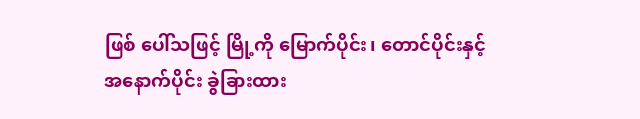ဖြစ် ပေါ်သဖြင့် မြို့ကို မြောက်ပိုင်း၊ တောင်ပိုင်းနှင့် အနောက်ပိုင်း ခွဲခြားထား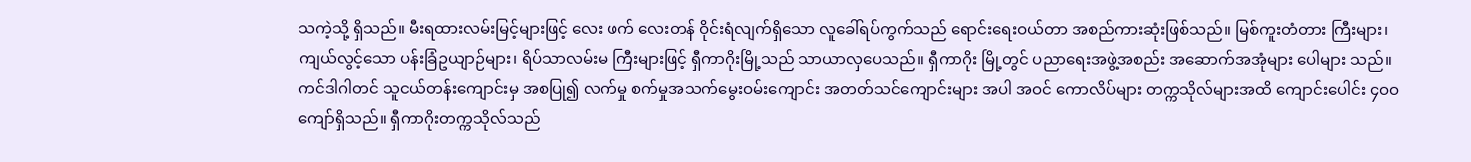သကဲ့သို့ ရှိသည်။ မီးရထားလမ်းမြင့်များဖြင့် လေး ဖက် လေးတန် ဝိုင်းရံလျက်ရှိသော လူခေါ်ရပ်ကွက်သည် ရောင်းရေးဝယ်တာ အစည်ကားဆုံးဖြစ်သည်။ မြစ်ကူးတံတား ကြီးများ၊ ကျယ်လွင့်သော ပန်းခြံဥယျာဉ်များ၊ ရိပ်သာလမ်းမ ကြီးများဖြင့် ရှီကာဂိုးမြို့သည် သာယာလှပေသည်။ ရှီကာဂိုး မြို့တွင် ပညာရေးအဖွဲ့အစည်း အဆောက်အအုံများ ပေါများ သည်။ ကင်ဒါဂါတင် သူငယ်တန်းကျောင်းမှ အစပြု၍ လက်မှု စက်မှုအသက်မွေးဝမ်းကျောင်း အတတ်သင်ကျောင်းများ အပါ အဝင် ကောလိပ်များ တက္ကသိုလ်များအထိ ကျောင်းပေါင်း ၄ဝဝ ကျော်ရှိသည်။ ရှီကာဂိုးတက္ကသိုလ်သည်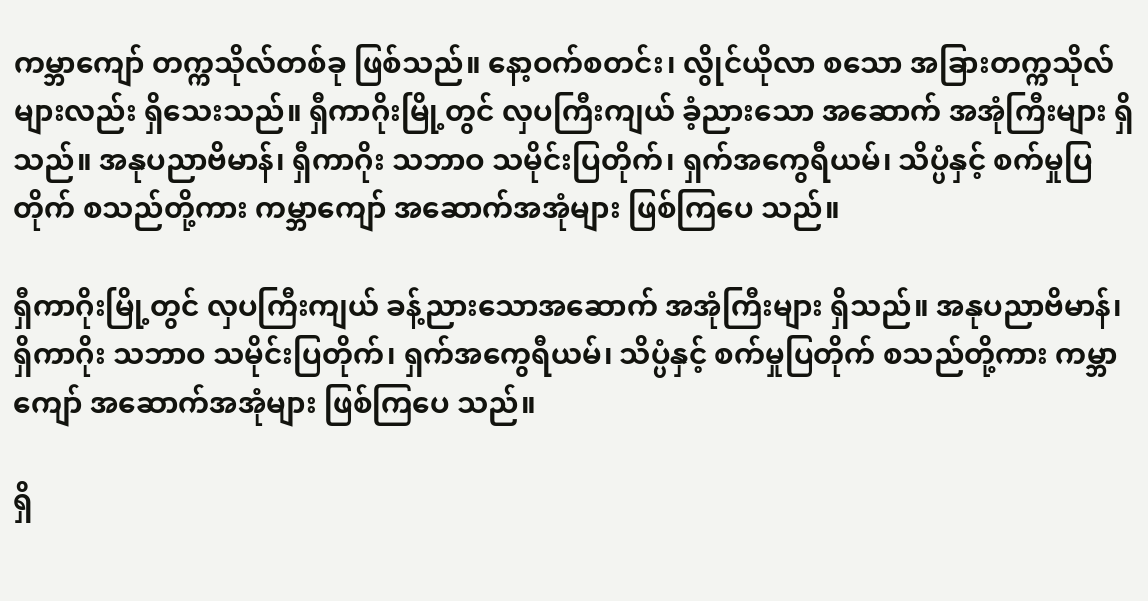ကမ္ဘာကျော် တက္ကသိုလ်တစ်ခု ဖြစ်သည်။ နော့ဝက်စတင်း၊ လွိုင်ယိုလာ စသော အခြားတက္ကသိုလ်များလည်း ရှိသေးသည်။ ရှီကာဂိုးမြို့တွင် လှပကြီးကျယ် ခံ့ညားသော အဆောက် အအုံကြီးများ ရှိသည်။ အနုပညာဗိမာန်၊ ရှီကာဂိုး သဘာဝ သမိုင်းပြတိုက်၊ ရှက်အကွေရီယမ်၊ သိပ္ပံနှင့် စက်မှုပြတိုက် စသည်တို့ကား ကမ္ဘာကျော် အဆောက်အအုံများ ဖြစ်ကြပေ သည်။

ရှီကာဂိုးမြို့တွင် လှပကြီးကျယ် ခန့်ညားသောအဆောက် အအုံကြီးများ ရှိသည်။ အနုပညာဗိမာန်၊ ရှိကာဂိုး သဘာဝ သမိုင်းပြတိုက်၊ ရှက်အကွေရီယမ်၊ သိပ္ပံနှင့် စက်မှုပြတိုက် စသည်တို့ကား ကမ္ဘာကျော် အဆောက်အအုံများ ဖြစ်ကြပေ သည်။

ရှိ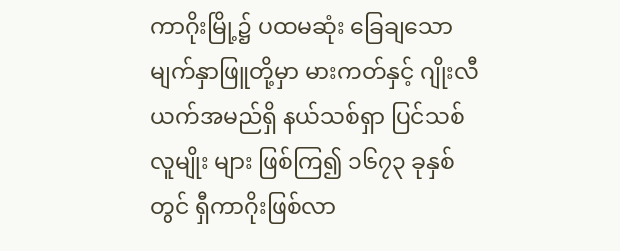ကာဂိုးမြို့၌ ပထမဆုံး ခြေချသော မျက်နှာဖြူတို့မှာ မားကတ်နှင့် ဂျိုးလီယက်အမည်ရှိ နယ်သစ်ရှာ ပြင်သစ်လူမျိုး များ ဖြစ်ကြ၍ ၁၆၇၃ ခုနှစ်တွင် ရှီကာဂိုးဖြစ်လာ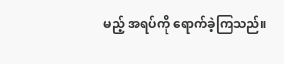မည့် အရပ်ကို ရောက်ခဲ့ကြသည်။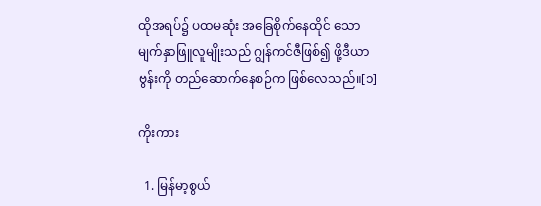ထိုအရပ်၌ ပထမဆုံး အခြေစိုက်နေထိုင် သော မျက်နှာဖြူလူမျိုးသည် ဂျွန်ကင်ဇီဖြစ်၍ ဖို့ဒီယာဗွန်းကို တည်ဆောက်နေစဉ်က ဖြစ်လေသည်။[၁]

ကိုးကား

  1. မြန်မာ့စွယ်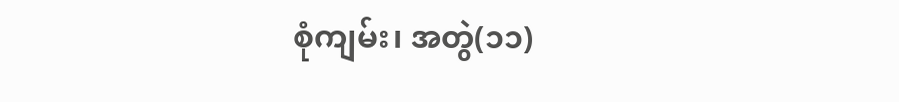စုံကျမ်း၊ အတွဲ(၁၁)